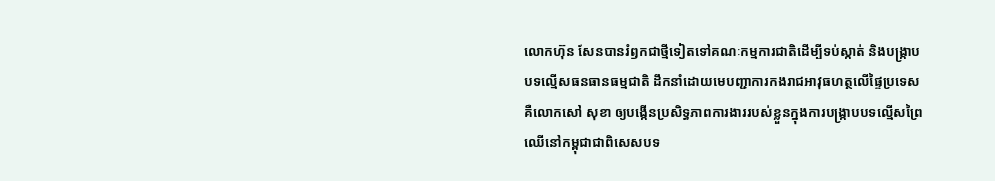លោកហ៊ុន សែនបានរំឭកជាថ្មីទៀតទៅគណៈកម្មការជាតិដើម្បីទប់ស្កាត់ និងបង្ក្រាបបទល្មើសធនធានធម្មជាតិ ដឹកនាំដោយមេបញ្ជាការកងរាជអាវុធហត្ថលើផ្ទៃប្រទេសគឺលោកសៅ សុខា ឲ្យបង្កើនប្រសិទ្ធភាពការងាររបស់ខ្លួនក្នុងការបង្ក្រាបបទល្មើសព្រៃឈើនៅកម្ពុជាជាពិសេសបទ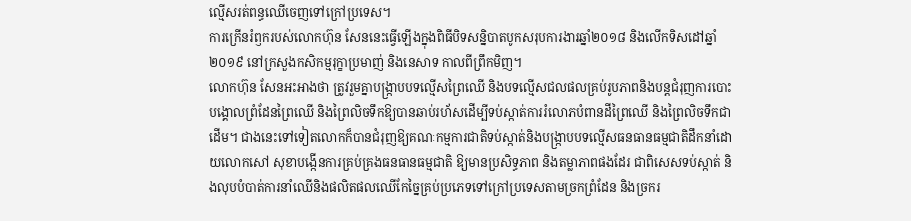ល្មើសរត់ពន្ធឈើចេញទៅក្រៅប្រទេស។
ការក្រើនរំឭករបស់លោកហ៊ុន សែននេះធ្វើឡើងក្នុងពិធីបិទសន្និបាតបូកសរុបការងារឆ្នាំ២០១៨ និងលើកទិសដៅឆ្នាំ២០១៩ នៅក្រសួងកសិកម្មរុក្ខាប្រមាញ់ និងនេសាទ កាលពីព្រឹកមិញ។
លោកហ៊ុន សែនអះអាងថា ត្រូវរួមគ្នាបង្ក្រាបបទល្មើសព្រៃឈើ និងបទល្មើសជលផលគ្រប់រូបភាពនិងបន្តជំរុញការបោះបង្គោលព្រំដែនព្រៃឈើ និងព្រៃលិចទឹកឱ្យបានឆាប់រហ័សដើម្បីទប់ស្កាត់ការរំលោភបំពានដីព្រៃឈើ និងព្រៃលិចទឹកជាដើម។ ជាងនេះទៅទៀតលោកក៏បានជំរុញឱ្យគណៈកម្មការជាតិទប់ស្កាត់និងបង្ក្រាបបទល្មើសធនធានធម្មជាតិដឹកនាំដោយលោកសៅ សុខាបង្កើនការគ្រប់គ្រងធនធានធម្មជាតិ ឱ្យមានប្រសិទ្ធភាព និងតម្លាភាពផងដែរ ជាពិសេសទប់ស្កាត់ និងលុបបំបាត់ការនាំឈើនិងផលិតផលឈើកែច្នៃគ្រប់ប្រភេទទៅក្រៅប្រទេសតាមច្រកព្រំដែន និងច្រករ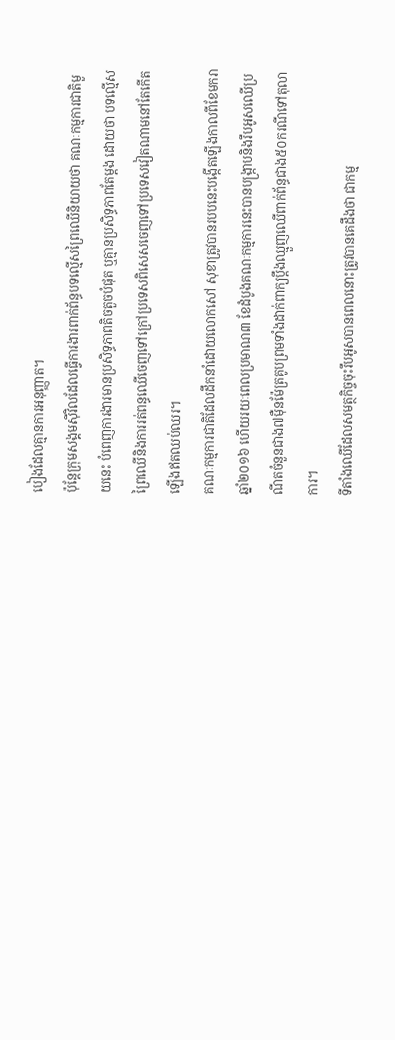បៀងដែលគ្មានការអនុញ្ញាត។
ប៉ុន្តែក្រុមសង្គមស៊ីវិលដែលធ្វើការងារពាក់ព័ន្ធបទល្មើសព្រៃឈើនិយាយថា គណៈកម្មការជាតិមួយនេះ បំពេញការងារមានប្រសិទ្ធភាពតិចតួចបំផុត ឬគ្មានប្រសិទ្ធភាពតែម្តង ដោយថា បទល្មើសព្រៃឈើនិងការរត់ពន្ធឈើចេញទៅក្រៅប្រទេសពិសេសចេញទៅប្រទេសវៀតណាមនៅតែកើតឡើងឥតឈប់ឈរ។
គណៈកម្មការជាតិដែលដឹកនាំដោយលោកសៅ សុខាត្រូវបានរបបនេះបង្កើតឡើងកាលពីខែមករាឆ្នាំ២០១៦ ហើយរយៈពេលប្រមាណ៣ ខែដំបូងគណៈកម្មការនេះបានបង្ក្រាបនិងរឹបអូសឈើប្រណីតចំនួនជាង៧ម៉ឺនម៉ែត្រគូបព្រមទាំងដាក់ពាក្យប្តឹងឈ្មួញឈើពាក់ព័ន្ធជាង៥០ករណីទៅតុលាការ។
ទីតាំងឈើដែលសមត្ថកិច្ចចុះរឹបអូសបានពេលនោះត្រូវបានគេដឹងថា ជាកម្ម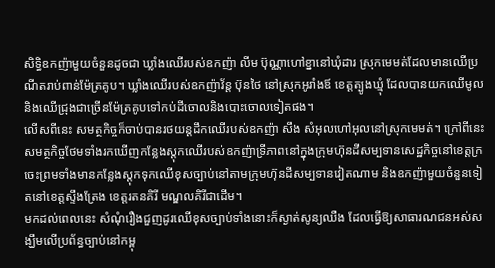សិទ្ធិឧកញ៉ាមួយចំនួនដូចជា ឃ្លាំងឈើរបស់ឧកញ៉ា លីម ប៊ុណ្ណាហៅខ្នានៅឃុំដារ ស្រុកមេមត់ដែលមានឈើប្រណីតរាប់ពាន់ម៉ែត្រគូប។ ឃ្លាំងឈើរបស់ឧកញ៉ាវ័ន្ត ប៊ុនថៃ នៅស្រុកអូរាំងឪ ខេត្តត្បូងឃ្មុំ ដែលបានយកឈើមូល និងឈើជ្រុងជាច្រើនម៉ែត្រគូបទៅកប់ដីចោលនិងបោះចោលទៀតផង។
លើសពីនេះ សមត្ថកិច្ចក៏ចាប់បានរថយន្តដឹកឈើរបស់ឧកញ៉ា សឹង សំអុលហៅអុលនៅស្រុកមេមត់។ ក្រៅពីនេះ សមត្ថកិច្ចថែមទាំងរកឃើញកន្លែងស្តុកឈើរបស់ឧកញ៉ាទ្រីភាពនៅក្នុងក្រុមហ៊ុនដីសម្បទានសេដ្ឋកិច្ចនៅខេត្តក្រចេះព្រមទាំងមានកន្លែងស្តុកទុកឈើខុសច្បាប់នៅតាមក្រុមហ៊ុនដីសម្បទានវៀតណាម និងឧកញ៉ាមួយចំនួនទៀតនៅខេត្តស្ទឹងត្រែង ខេត្តរតនគិរី មណ្ឌលគិរីជាដើម។
មកដល់ពេលនេះ សំណុំរឿងជួញដូរឈើខុសច្បាប់ទាំងនោះក៏ស្ងាត់សូន្យឈឺង ដែលធ្វើឱ្យសាធារណជនអស់សង្ឃឹមលើប្រព័ន្ធច្បាប់នៅកម្ពុ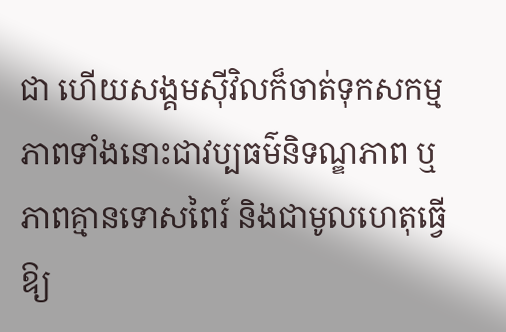ជា ហើយសង្គមស៊ីវិលក៏ចាត់ទុកសកម្មភាពទាំងនោះជាវប្បធម៌និទណ្ឌភាព ឬភាពគ្មានទោសពៃរ៍ និងជាមូលហេតុធ្វើឱ្យ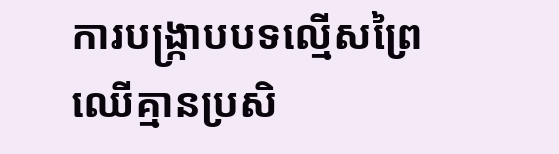ការបង្ក្រាបបទល្មើសព្រៃឈើគ្មានប្រសិ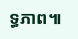ទ្ធភាព៕